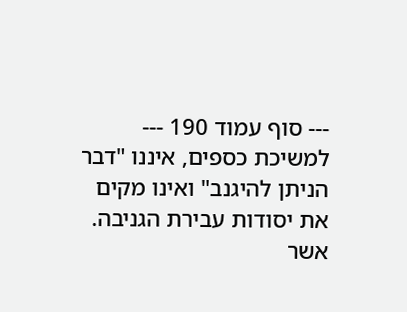--- סוף עמוד 190 ---
למשיכת כספים, איננו "דבר הניתן להיגנב" ואינו מקים את יסודות עבירת הגניבה. אשר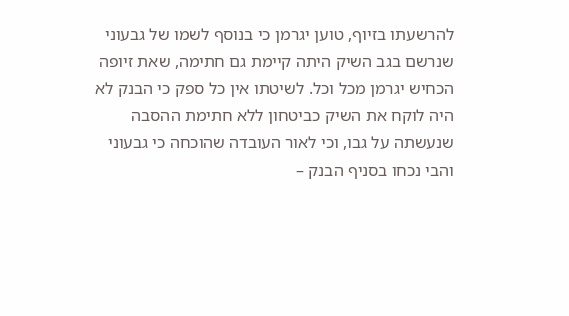להרשעתו בזיוף, טוען יגרמן כי בנוסף לשמו של גבעוני שנרשם בגב השיק היתה קיימת גם חתימה, שאת זיופה הכחיש יגרמן מכל וכל. לשיטתו אין כל ספק כי הבנק לא היה לוקח את השיק כביטחון ללא חתימת ההסבה שנעשתה על גבו, וכי לאור העובדה שהוכחה כי גבעוני והבי נכחו בסניף הבנק –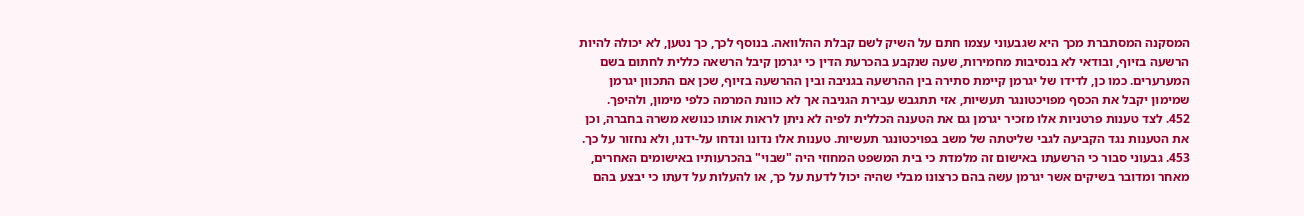המסקנה המסתברת מכך היא שגבעוני עצמו חתם על השיק לשם קבלת ההלוואה. בנוסף לכך, כך נטען, לא יכולה להיות הרשעה בזיוף, ובודאי לא בנסיבות מחמירות, שעה שנקבע בהכרעת הדין כי יגרמן קיבל הרשאה כללית לחתום בשם המערערים. כמו כן, לדידו של יגרמן קיימת סתירה בין ההרשעה בגניבה ובין ההרשעה בזיוף, שכן אם התכוון יגרמן שמימון יקבל את הכסף מפויכטונגר תעשיות, אזי תתגבש עבירת הגניבה אך לא כוונת המרמה כלפי מימון, ולהיפך.
452. לצד טענות פרטניות אלו מזכיר יגרמן גם את הטענה הכללית לפיה לא ניתן לראות אותו כנושא משרה בחברה, וכן את הטענות נגד הקביעה לגבי שליטתה של משב בפויכטונגר תעשיות. טענות אלו נדונו ונדחו על-ידנו, ולא נחזור על כך.
453. גבעוני סבור כי הרשעתו באישום זה מלמדת כי בית המשפט המחוזי היה "שבוי" בהכרעותיו באישומים האחרים, מאחר ומדובר בשיקים אשר יגרמן עשה בהם כרצונו מבלי שהיה יכול לדעת על כך, או להעלות על דעתו כי יבצע בהם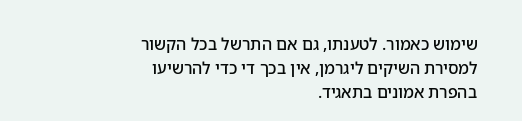שימוש כאמור. לטענתו, גם אם התרשל בכל הקשור למסירת השיקים ליגרמן, אין בכך די כדי להרשיעו בהפרת אמונים בתאגיד.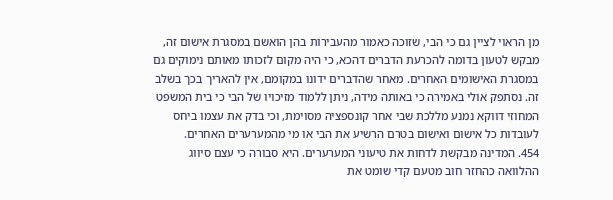מן הראוי לציין גם כי הבי, שזוכה כאמור מהעבירות בהן הואשם במסגרת אישום זה, מבקש לטעון בדומה להכרעת הדברים דהכא, כי היה מקום לזכותו מאותם נימוקים גם במסגרת האישומים האחרים. מאחר שהדברים ידונו במקומם, אין להאריך בכך בשלב זה. נסתפק אולי באמירה כי באותה מידה, ניתן ללמוד מזיכויו של הבי כי בית המשפט המחוזי דווקא נמנע מללכת שבי אחר קונספציה מסוימת, וכי בדק את עצמו ביחס לעובדות כל אישום ואישום בטרם הרשיע את הבי או מי מהמערערים האחרים.
454. המדינה מבקשת לדחות את טיעוני המערערים. היא סבורה כי עצם סיווג ההלוואה כהחזר חוב מטעם קדי שומט את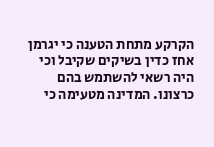הקרקע מתחת הטענה כי יגרמן אחז כדין בשיקים שקיבל וכי היה רשאי להשתמש בהם כרצונו. המדינה מטעימה כי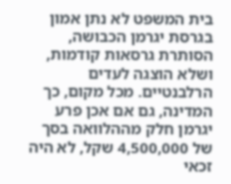בית המשפט לא נתן אמון בגרסת יגרמן הכבושה, הסותרת גרסאות קודמות, ושלא הוצגה לעדים הרלבנטיים. מכל מקום, כך המדינה, גם אם אכן פרע יגרמן חלק מההלוואה בסך של 4,500,000 שקל, לא היה זכאי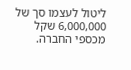ליטול לעצמו סך של 6,000,000 שקל מכספי החברה.